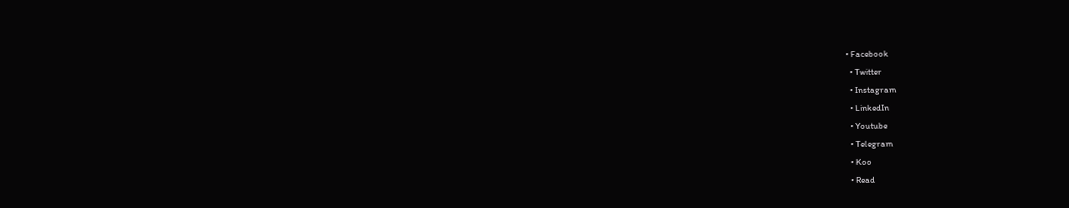• Facebook
  • Twitter
  • Instagram
  • LinkedIn
  • Youtube
  • Telegram
  • Koo
  • Read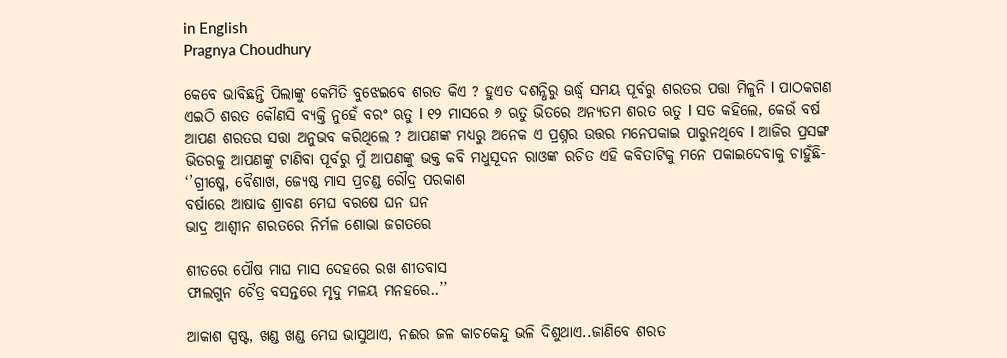in English
Pragnya Choudhury

କେବେ ଭାବିଛନ୍ତି ପିଲାଙ୍କୁ କେମିତି ବୁଝେଇବେ ଶରତ କିଏ ? ହୁଏତ ଦଶନ୍ଧିରୁ ଊର୍ଦ୍ଧ୍ୱ ସମୟ ପୂର୍ବରୁ ଶରତର ପତ୍ତା ମିଳୁନି l ପାଠକଗଣ ଏଇଠି ଶରତ କୌଣସି ବ୍ୟକ୍ତି ନୁହେଁ ବରଂ ଋତୁ l ୧୨ ମାସରେ ୬ ଋତୁ ଭିତରେ ଅନ୍ୟତମ ଶରତ ଋତୁ l ସତ କହିଲେ, କେଉଁ ବର୍ଷ ଆପଣ ଶରତର ସତ୍ତା ଅନୁଭବ କରିଥିଲେ ? ଆପଣଙ୍କ ମଧ୍ୟରୁ ଅନେକ ଏ ପ୍ରଶ୍ନର ଉତ୍ତର ମନେପକାଇ ପାରୁନଥିବେ l ଆଜିର ପ୍ରସଙ୍ଗ ଭିତରକୁ ଆପଣଙ୍କୁ ଟାଣିବା ପୂର୍ବରୁ ମୁଁ ଆପଣଙ୍କୁ ଭକ୍ତ କବି ମଧୁସୂଦନ ରାଓଙ୍କ ରଚିତ ଏହି କବିତାଟିକୁ ମନେ ପକାଇଦେବାକୁ ଚାହୁଁଛି-
‘’ଗ୍ରୀଷ୍ମେ, ବୈଶାଖ, ଜ୍ୟେଷ୍ଠ ମାସ ପ୍ରଚଣ୍ଡ ରୌଦ୍ର ପରକାଶ
ବର୍ଷାରେ ଆଷାଢ ଶ୍ରାବଣ ମେଘ ବରଷେ ଘନ ଘନ
ଭାଦ୍ର ଆଶ୍ୱୀନ ଶରତରେ ନିର୍ମଳ ଶୋଭା ଜଗତରେ

ଶୀତରେ ପୌଷ ମାଘ ମାସ ଦେହରେ ରଖ ଶୀତବାସ
ଫାଲଗୁନ ଚୈତ୍ର ବସନ୍ତରେ ମୃଦୁ ମଳୟ ମନହରେ..’’

ଆକାଶ ସ୍ପଷ୍ଟ, ଖଣ୍ଡ ଖଣ୍ଡ ମେଘ ଭାସୁଥାଏ, ନଈର ଜଳ କାଚକେନ୍ଦୁ ଭଳି ଦିଶୁଥାଏ..ଜାଣିବେ ଶରତ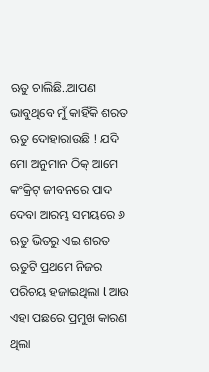ଋତୁ ଚାଲିଛି..ଆପଣ ଭାବୁଥିବେ ମୁଁ କାହିଁକି ଶରତ ଋତୁ ଦୋହାରାଉଛି ! ଯଦି ମୋ ଅନୁମାନ ଠିକ୍ ଆମେ କଂକ୍ରିଟ୍ ଜୀବନରେ ପାଦ ଦେବା ଆରମ୍ଭ ସମୟରେ ୬ ଋତୁ ଭିତରୁ ଏଇ ଶରତ ଋତୁଟି ପ୍ରଥମେ ନିଜର ପରିଚୟ ହଜାଇଥିଲା l ଆଉ ଏହା ପଛରେ ପ୍ରମୁଖ କାରଣ ଥିଲା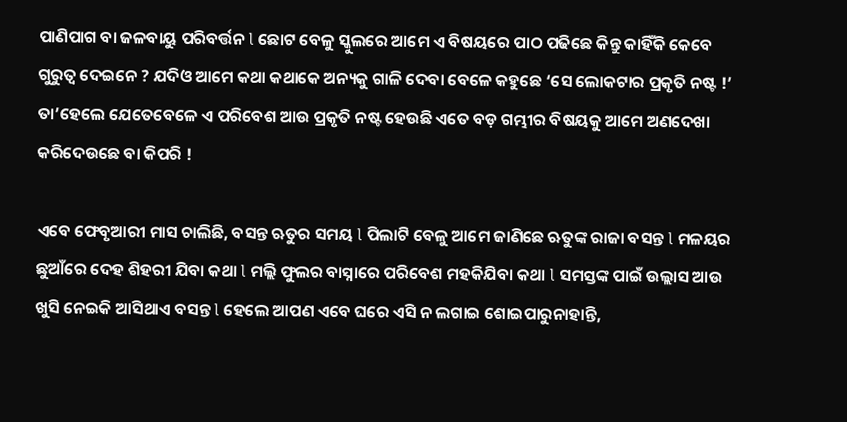ପାଣିପାଗ ବା ଜଳବାୟୁ ପରିବର୍ତ୍ତନ l ଛୋଟ ବେଳୁ ସ୍କୁଲରେ ଆମେ ଏ ବିଷୟରେ ପାଠ ପଢିଛେ କିନ୍ତୁ କାହିଁକି କେବେ ଗୁରୁତ୍ୱ ଦେଇନେ ? ଯଦିଓ ଆମେ କଥା କଥାକେ ଅନ୍ୟକୁ ଗାଳି ଦେବା ବେଳେ କହୁଛେ ‘ସେ ଲୋକଟାର ପ୍ରକୃତି ନଷ୍ଟ !’ ତା’ହେଲେ ଯେତେବେଳେ ଏ ପରିବେଶ ଆଉ ପ୍ରକୃତି ନଷ୍ଟ ହେଉଛି ଏତେ ବଡ଼ ଗମ୍ଭୀର ବିଷୟକୁ ଆମେ ଅଣଦେଖା କରିଦେଉଛେ ବା କିପରି !

ଏବେ ଫେବୃଆରୀ ମାସ ଚାଲିଛି, ବସନ୍ତ ଋତୁର ସମୟ l ପିଲାଟି ବେଳୁ ଆମେ ଜାଣିଛେ ଋତୁଙ୍କ ରାଜା ବସନ୍ତ l ମଳୟର ଛୁଆଁରେ ଦେହ ଶିହରୀ ଯିବା କଥା l ମଲ୍ଲି ଫୁଲର ବାସ୍ନାରେ ପରିବେଶ ମହକିଯିବା କଥା l ସମସ୍ତଙ୍କ ପାଇଁ ଉଲ୍ଲାସ ଆଉ ଖୁସି ନେଇକି ଆସିଥାଏ ବସନ୍ତ l ହେଲେ ଆପଣ ଏବେ ଘରେ ଏସି ନ ଲଗାଇ ଶୋଇପାରୁନାହାନ୍ତି,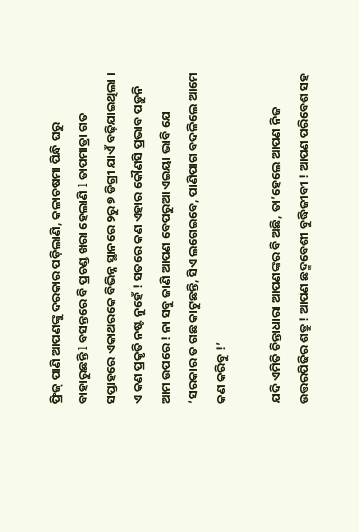ଫ୍ରିଜ୍ ପାଣି ଆପଣଙ୍କୁ ଦରକାର ପଡ଼ିଲାଣି, କଳାଚଷମା ପିନ୍ଧି ଘରୁ ବାହାରୁଛନ୍ତି l ବସନ୍ତରେ ବି ପ୍ରଚଣ୍ଡ ଖରା ହେଲାଣି l ତାପମାତ୍ରା ଗତ ସପ୍ତାହରେ ଏକାଥରକେ ବିଭିନ୍ନ ସ୍ଥାନରେ ୨ରୁ ୭ ଡିଗ୍ରୀ ଯାଏଁ ବଢ଼ିଯାଇଥିଲା । ଏ କଣ ପ୍ରକୃତି ନଷ୍ଟ ନୁହେଁ ! ସତରେ କଣ ଏହାର କୌଣସି ପ୍ରଭାବ ପଡ଼ୁନି ଆମ ଉପରେ ! ନା ସବୁ ଜାଣି ଆପଣ ବେପରୁଆ ଏଇୟା ଭାବି ଯେ ‘ସରକାର ତ ଗଛ କାଟୁଛନ୍ତି, ସିଏ ଲଗେଇବେ, ପାଣିପାଗ ବଦଳିଲେ ଆମେ କଣ କରିବୁ !’

ଯଦି ଏମିତି ଚିନ୍ତାଧାରା ଆପଣଙ୍କର ବି ଅଛି, ତା’ହେଲେ ଆପଣ ନିଜ ଉତ୍ତରପିଢିର ଶତ୍ରୁ ! ଆପଣ ଛଦ୍ମବେଶୀ ବୁଦ୍ଧିଜୀବୀ ! ଆପଣ ପରିବେଶ ସହ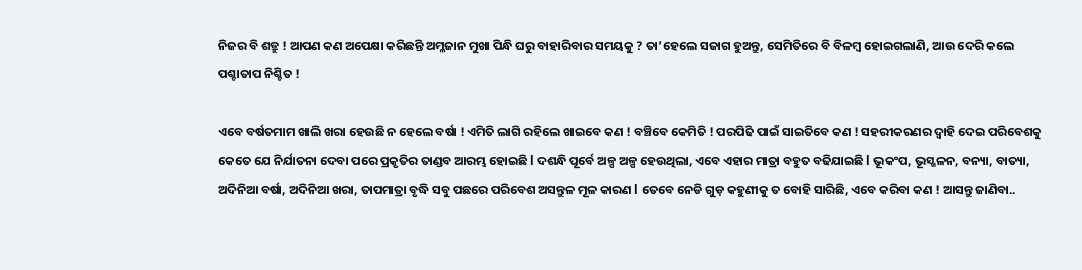ନିଜର ବି ଶତ୍ରୁ ! ଆପଣ କଣ ଅପେକ୍ଷା କରିଛନ୍ତି ଅମ୍ଳଜାନ ମୁଖା ପିନ୍ଧି ଘରୁ ବାହାରିବାର ସମୟକୁ ? ତା’ହେଲେ ସଜାଗ ହୁଅନ୍ତୁ, ସେମିତିରେ ବି ବିଳମ୍ବ ହୋଇଗଲାଣି, ଆଉ ଦେରି କଲେ ପଶ୍ଚାତାପ ନିଶ୍ଚିତ !

ଏବେ ବର୍ଷତମାମ ଖାଲି ଖରା ହେଉଛି ନ ହେଲେ ବର୍ଷା ! ଏମିତି ଲାଗି ରହିଲେ ଖାଇବେ କଣ ! ବଞ୍ଚିବେ କେମିତି ! ପରପିଢି ପାଇଁ ସାଇତିବେ କଣ ! ସହରୀକରଣର ଦ୍ୱାହି ଦେଇ ପରିବେଶକୁ କେତେ ଯେ ନିର୍ଯାତନା ଦେବା ପରେ ପ୍ରକୃତିର ତାଣ୍ଡବ ଆରମ୍ଭ ହୋଇଛି l ଦଶନ୍ଧି ପୂର୍ବେ ଅଳ୍ପ ଅଳ୍ପ ହେଉଥିଲା, ଏବେ ଏହାର ମାତ୍ରା ବହୁତ ବଢିଯାଇଛି l ଭୂକଂପ, ଭୂସ୍ଖଳନ, ବନ୍ୟା, ବାତ୍ୟା, ଅଦିନିଆ ବର୍ଷା, ଅଦିନିଆ ଖରା, ତାପମାତ୍ରା ବୃଦ୍ଧି ସବୁ ପଛରେ ପରିବେଶ ଅସନ୍ତୁଳ ମୂଳ କାରଣ l ତେବେ ନେଡି ଗୁଡ଼ କହୁଣୀକୁ ତ ବୋହି ସାରିଛି, ଏବେ କରିବା କଣ ! ଆସନ୍ତୁ ଜାଣିବା..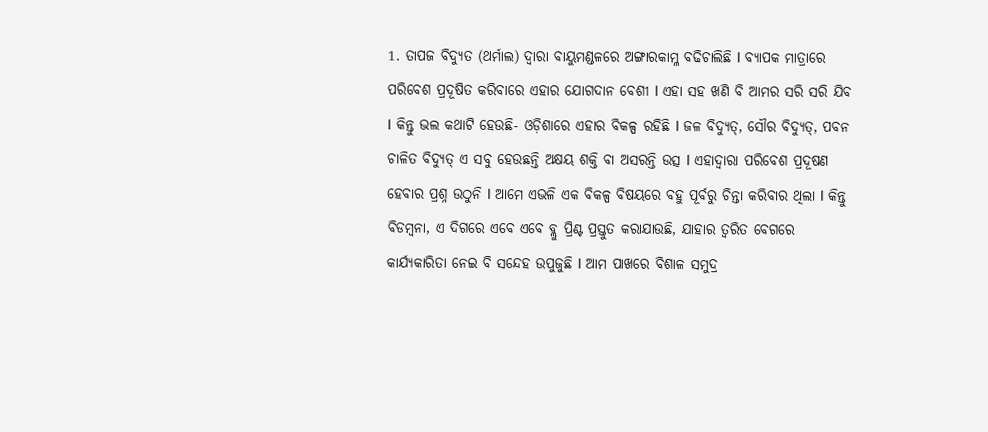1. ତାପଜ ବିଦ୍ୟୁତ (ଥର୍ମାଲ) ଦ୍ୱାରା ବାୟୁମଣ୍ଡଳରେ ଅଙ୍ଗାରକାମ୍ଳ ବଢିଚାଲିଛି l ବ୍ୟାପକ ମାତ୍ରାରେ ପରିବେଶ ପ୍ରଦୂଷିତ କରିବାରେ ଏହାର ଯୋଗଦାନ ବେଶୀ l ଏହା ସହ ଖଣି ବି ଆମର ସରି ସରି ଯିବ l କିନ୍ତୁ ଭଲ କଥାଟି ହେଉଛି- ଓଡ଼ିଶାରେ ଏହାର ବିକଳ୍ପ ରହିଛି l ଜଳ ବିଦ୍ୟୁତ୍, ସୌର ବିଦ୍ୟୁତ୍, ପବନ ଚାଳିତ ବିଦ୍ୟୁତ୍ ଏ ସବୁ ହେଉଛନ୍ତି ଅକ୍ଷୟ ଶକ୍ତି ବା ଅସରନ୍ତି ଉତ୍ସ l ଏହାଦ୍ୱାରା ପରିବେଶ ପ୍ରଦୂଷଣ ହେବାର ପ୍ରଶ୍ନ ଉଠୁନି l ଆମେ ଏଭଳି ଏକ ବିକଳ୍ପ ବିଷୟରେ ବହୁ ପୂର୍ବରୁ ଚିନ୍ତା କରିବାର ଥିଲା l କିନ୍ତୁ ବିଡମ୍ବନା, ଏ ଦିଗରେ ଏବେ ଏବେ ବ୍ଲୁ ପ୍ରିଣ୍ଟ ପ୍ରସ୍ତୁତ କରାଯାଉଛି, ଯାହାର ତ୍ୱରିତ ବେଗରେ କାର୍ଯ୍ୟକାରିତା ନେଇ ବି ସନ୍ଦେହ ଉପୁଜୁଛି l ଆମ ପାଖରେ ବିଶାଳ ସମୁଦ୍ର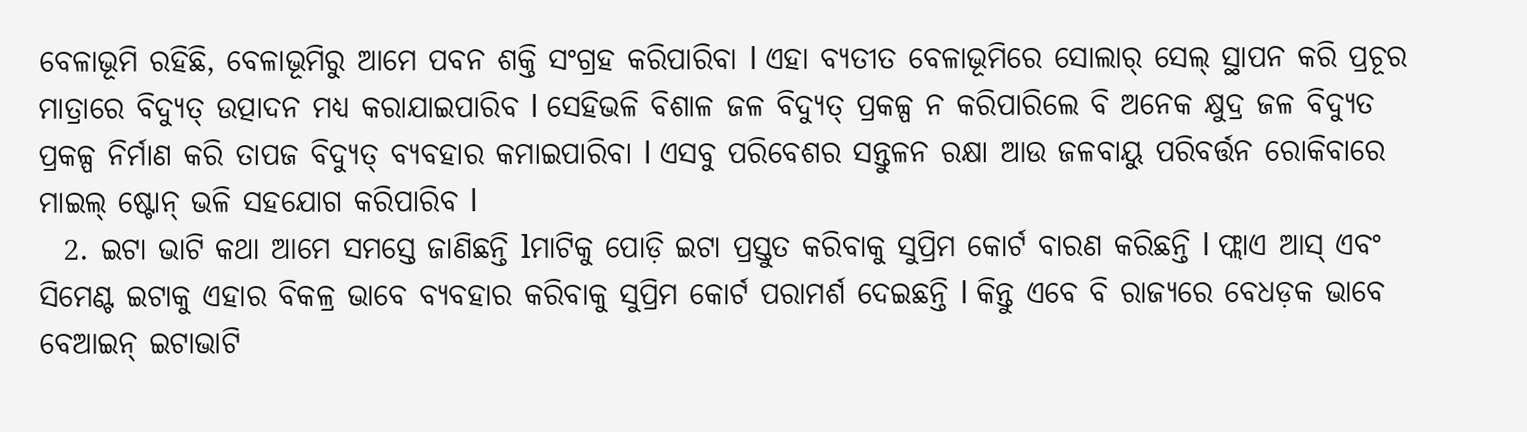ବେଳାଭୂମି ରହିଛି, ବେଳାଭୂମିରୁ ଆମେ ପବନ ଶକ୍ତି ସଂଗ୍ରହ କରିପାରିବା l ଏହା ବ୍ୟତୀତ ବେଳାଭୂମିରେ ସୋଲାର୍ ସେଲ୍ ସ୍ଥାପନ କରି ପ୍ରଚୂର ମାତ୍ରାରେ ବିଦ୍ୟୁତ୍ ଉତ୍ପାଦନ ମଧ୍ୟ କରାଯାଇପାରିବ l ସେହିଭଳି ବିଶାଳ ଜଳ ବିଦ୍ୟୁତ୍ ପ୍ରକଳ୍ପ ନ କରିପାରିଲେ ବି ଅନେକ କ୍ଷୁଦ୍ର ଜଳ ବିଦ୍ୟୁତ ପ୍ରକଳ୍ପ ନିର୍ମାଣ କରି ତାପଜ ବିଦ୍ୟୁତ୍ ବ୍ୟବହାର କମାଇପାରିବା l ଏସବୁ ପରିବେଶର ସନ୍ତୁଳନ ରକ୍ଷା ଆଉ ଜଳବାୟୁ ପରିବର୍ତ୍ତନ ରୋକିବାରେ ମାଇଲ୍ ଷ୍ଟୋନ୍ ଭଳି ସହଯୋଗ କରିପାରିବ l
  2. ଇଟା ଭାଟି କଥା ଆମେ ସମସ୍ତେ ଜାଣିଛନ୍ତି lମାଟିକୁ ପୋଡ଼ି ଇଟା ପ୍ରସ୍ତୁତ କରିବାକୁ ସୁପ୍ରିମ କୋର୍ଟ ବାରଣ କରିଛନ୍ତି l ଫ୍ଲାଏ ଆସ୍ ଏବଂ ସିମେଣ୍ଟ ଇଟାକୁ ଏହାର ବିକଳ୍ର ଭାବେ ବ୍ୟବହାର କରିବାକୁ ସୁପ୍ରିମ କୋର୍ଟ ପରାମର୍ଶ ଦେଇଛନ୍ତି l କିନ୍ତୁ ଏବେ ବି ରାଜ୍ୟରେ ବେଧଡ଼କ ଭାବେ ବେଆଇନ୍ ଇଟାଭାଟି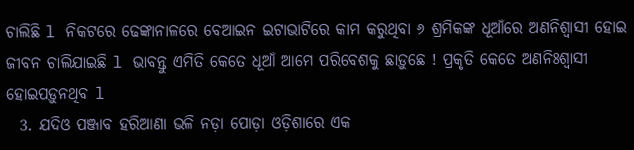ଚାଲିଛି l ନିକଟରେ ଢେଙ୍କାନାଳରେ ବେଆଇନ ଇଟାଭାଟିରେ କାମ କରୁଥିବା ୬ ଶ୍ରମିକଙ୍କ ଧୂଆଁରେ ଅଣନିଶ୍ୱାସୀ ହୋଇ ଜୀବନ ଚାଲିଯାଇଛି l ଭାବନ୍ତୁ ଏମିତି କେତେ ଧୂଆଁ ଆମେ ପରିବେଶକୁ ଛାଡ଼ୁଛେ ! ପ୍ରକୃତି କେତେ ଅଣନିଃଶ୍ୱାସୀ ହୋଇପଡ଼ୁନଥିବ l
  3. ଯଦିଓ ପଞ୍ଜାବ ହରିଆଣା ଭଳି ନଡ଼ା ପୋଡ଼ା ଓଡ଼ିଶାରେ ଏକ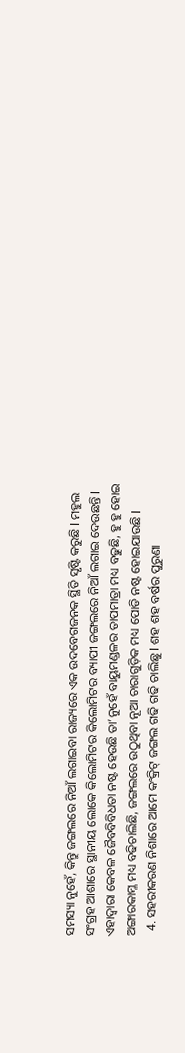ସମସ୍ୟା ନୁହେଁ, କିନ୍ତୁ ଜଙ୍ଗଲରେ ନିଆଁ ଲଗାଇବା ରାଜ୍ୟରେ ଏକ ଉଦବେଗଜନକ ସ୍ଥିତି ସୃଷ୍ଟି କରୁଛି l ମହୁଲ ସଂଗ୍ରହ ଆଶାରେ ସ୍ଥାନୀୟ ଲୋକେ କିଲୋମିଟର କିଲୋମିଟର ବ୍ୟାପୀ ଜଙ୍ଗଲରେ ନିଆଁ ଲଗାଇ ଦେଉଛନ୍ତି l ଏହାଦ୍ୱାରା କେବଳ ଜୈବବିବିଧତା ନଷ୍ଟ ହେଉଛି ତା’ନୁହେଁ ବାୟୁମଣ୍ଡଳର ତାପମାତ୍ରା ମଧ୍ୟ ବଢୁଛି, ହୁ ହୁ ହୋଇ ଅଙ୍ଗାରକାମ୍ଳ ମଧ୍ୟ ବଢିଚାଲିଛି, ଜଙ୍ଗଲରେ ଉଠୁଥିବା ନୂଆ ଚାରାଗୁଡ଼ିକ ମଧ୍ୟ ପୋଡି ନଷ୍ଟ ହୋଇଯାଉଛି l
  4. ସହରୀକରଣ ନିଶାରେ ଆମେ କଂକ୍ରିଟ୍ ଜଙ୍ଗଲ ଗଢି ଗଢି ଚାଲିଛୁ l ଶହ ଶହ ବର୍ଷର ପୁରୁଣା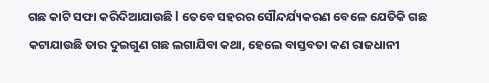ଗଛ କାଟି ସଫା କରିଦିଆଯାଉଛି l ତେବେ ସହରର ସୌନ୍ଦର୍ଯ୍ୟକରଣ ବେଳେ ଯେତିକି ଗଛ କଟାଯାଉଛି ତାର ଦୁଇଗୁଣ ଗଛ ଲଗାଯିବା କଥା, ହେଲେ ବାସ୍ତବତା କଣ ରାଜଧାନୀ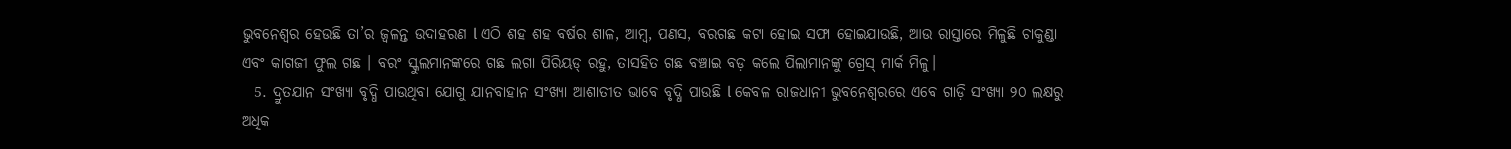ଭୁବନେଶ୍ୱର ହେଉଛି ତା’ର ଜ୍ୱଳନ୍ତ ଉଦାହରଣ l ଏଠି ଶହ ଶହ ବର୍ଷର ଶାଳ, ଆମ୍ବ, ପଣସ, ବରଗଛ କଟା ହୋଇ ସଫା ହୋଇଯାଉଛି, ଆଉ ରାସ୍ତାରେ ମିଳୁଛି ଚାକୁଣ୍ଡା ଏବଂ କାଗଜୀ ଫୁଲ ଗଛ । ବରଂ ସ୍କୁଲମାନଙ୍କରେ ଗଛ ଲଗା ପିରିୟଡ୍ ରହୁ, ତାସହିତ ଗଛ ବଞ୍ଚାଇ ବଡ଼ କଲେ ପିଲାମାନଙ୍କୁ ଗ୍ରେସ୍ ମାର୍କ ମିଳୁ।
  5. ଦ୍ରୁତଯାନ ସଂଖ୍ୟା ବୃଦ୍ଧି ପାଉଥିବା ଯୋଗୁ ଯାନବାହାନ ସଂଖ୍ୟା ଆଶାତୀତ ଭାବେ ବୃଦ୍ଧି ପାଉଛି l କେବଳ ରାଜଧାନୀ ଭୁବନେଶ୍ୱରରେ ଏବେ ଗାଡ଼ି ସଂଖ୍ୟା ୨୦ ଲକ୍ଷରୁ ଅଧିକ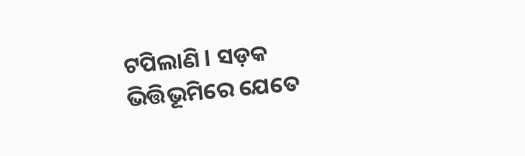ଟପିଲାଣି l ସଡ଼କ ଭିତ୍ତିଭୂମିରେ ଯେତେ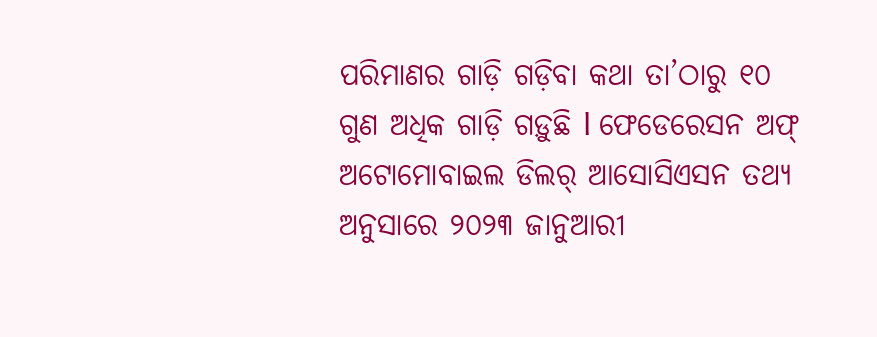ପରିମାଣର ଗାଡ଼ି ଗଡ଼ିବା କଥା ତା’ଠାରୁ ୧୦ ଗୁଣ ଅଧିକ ଗାଡ଼ି ଗଡ଼ୁଛି l ଫେଡେରେସନ ଅଫ୍ ଅଟୋମୋବାଇଲ ଡିଲର୍ ଆସୋସିଏସନ ତଥ୍ୟ ଅନୁସାରେ ୨୦୨୩ ଜାନୁଆରୀ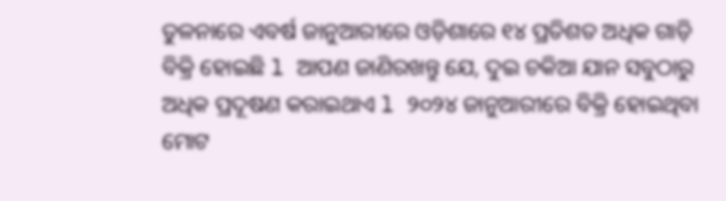ତୁଳନାରେ ଏବର୍ଷ ଜାନୁଆରୀରେ ଓଡ଼ିଶାରେ ୧୪ ପ୍ରତିଶତ ଅଧିକ ଗାଡ଼ି ବିକ୍ରି ହୋଇଛି l ଆପଣ ଜାଣିରଖନ୍ତୁ ଯେ, ଦୁଇ ଚକିଆ ଯାନ ସବୁଠାରୁ ଅଧିକ ପ୍ରଦୂଷଣ କରାଇଥାଏ l ୨୦୨୪ ଜାନୁଆରୀରେ ବିକ୍ରି ହୋଇଥିବା ମୋଟ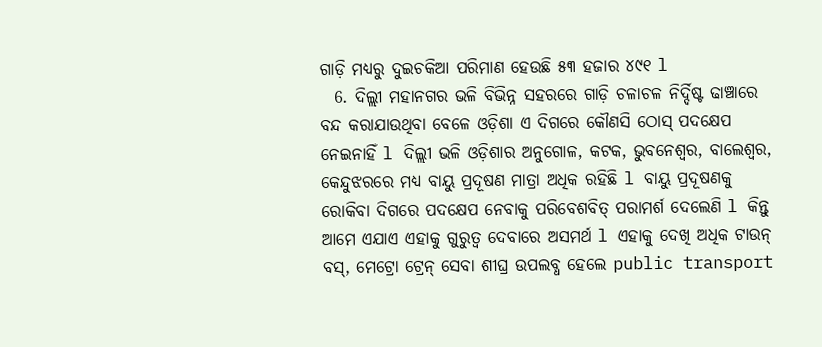ଗାଡ଼ି ମଧ୍ୟରୁ ଦୁଇଚକିଆ ପରିମାଣ ହେଉଛି ୫୩ ହଜାର ୪୯୧ l
  6. ଦିଲ୍ଲୀ ମହାନଗର ଭଳି ବିଭିନ୍ନ ସହରରେ ଗାଡ଼ି ଚଳାଚଳ ନିର୍ଦ୍ଦିଷ୍ଟ ଢାଞ୍ଚାରେ ବନ୍ଦ କରାଯାଉଥିବା ବେଳେ ଓଡ଼ିଶା ଏ ଦିଗରେ କୌଣସି ଠୋସ୍ ପଦକ୍ଷେପ ନେଇନାହିଁ l ଦିଲ୍ଲୀ ଭଳି ଓଡ଼ିଶାର ଅନୁଗୋଳ, କଟକ, ଭୁବନେଶ୍ୱର, ବାଲେଶ୍ୱର, କେନ୍ଦୁଝରରେ ମଧ୍ୟ ବାୟୁ ପ୍ରଦୂଷଣ ମାତ୍ରା ଅଧିକ ରହିଛି l ବାୟୁ ପ୍ରଦୂଷଣକୁ ରୋକିବା ଦିଗରେ ପଦକ୍ଷେପ ନେବାକୁ ପରିବେଶବିତ୍ ପରାମର୍ଶ ଦେଲେଣି l କିନ୍ତୁ ଆମେ ଏଯାଏ ଏହାକୁ ଗୁରୁତ୍ୱ ଦେବାରେ ଅସମର୍ଥ l ଏହାକୁ ଦେଖି ଅଧିକ ଟାଉନ୍ ବସ୍, ମେଟ୍ରୋ ଟ୍ରେନ୍ ସେବା ଶୀଘ୍ର ଉପଲବ୍ଧ ହେଲେ public transport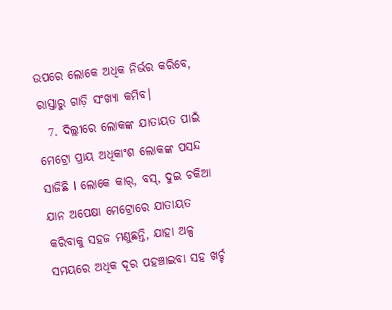ଉପରେ ଲୋକେ ଅଧିକ ନିର୍ଭର କରିବେ, ରାସ୍ତାରୁ ଗାଡ଼ି ସଂଖ୍ୟା କମିବ।
  7. ଦିଲ୍ଲୀରେ ଲୋକଙ୍କ ଯାତାୟତ ପାଇଁ ମେଟ୍ରୋ ପ୍ରାୟ ଅଧିକାଂଶ ଲୋକଙ୍କ ପସନ୍ଦ ସାଜିଛି l ଲୋକେ କାର୍, ବସ୍, ଦୁଇ ଚକିଆ ଯାନ ଅପେକ୍ଷା ମେଟ୍ରୋରେ ଯାତାୟତ କରିବାକୁ ସହଜ ମଣୁଛନ୍ତି, ଯାହା ଅଳ୍ପ ସମୟରେ ଅଧିକ ଦୂର ପହଞ୍ଚାଇବା ସହ ଖର୍ଚ୍ଚ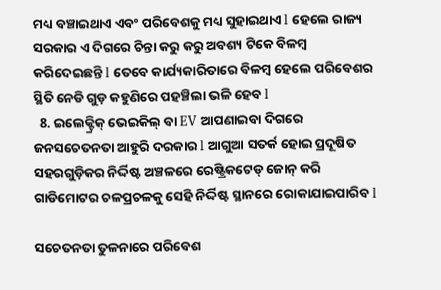ମଧ୍ୟ ବଞ୍ଚାଇଥାଏ ଏବଂ ପରିବେଶକୁ ମଧ୍ୟ ସୁହାଇଥାଏ l ହେଲେ ରାଜ୍ୟ ସରକାର ଏ ଦିଗରେ ଚିନ୍ତା କରୁ କରୁ ଅବଶ୍ୟ ଟିକେ ବିଳମ୍ବ କରିଦେଇଛନ୍ତି l ତେବେ କାର୍ଯ୍ୟକାରିତାରେ ବିଳମ୍ବ ହେଲେ ପରିବେଶର ସ୍ଥିତି ନେଡି ଗୁଡ଼ କହୁଣିରେ ପହଞ୍ଚିଲା ଭଳି ହେବ l
  8. ଇଲେକ୍ଟ୍ରିକ୍ ଭେଇକିଲ୍ ବା EV ଆପଣାଇବା ଦିଗରେ ଜନସଚେତନତା ଆହୁରି ଦରକାର l ଆଗୁଆ ସତର୍କ ହୋଇ ପ୍ରଦୂଷିତ ସହରଗୁଡ଼ିକର ନିର୍ଦ୍ଦିଷ୍ଟ ଅଞ୍ଚଳରେ ରେଷ୍ଟ୍ରିକଟେଡ୍ ଜୋନ୍ କରି ଗାଡିମୋଟର ଚଳପ୍ରଚଳକୁ ସେହି ନିର୍ଦ୍ଦିଷ୍ଟ ସ୍ଥାନରେ ରୋକାଯାଇପାରିବ l

ସଚେତନତା ତୁଳନାରେ ପରିବେଶ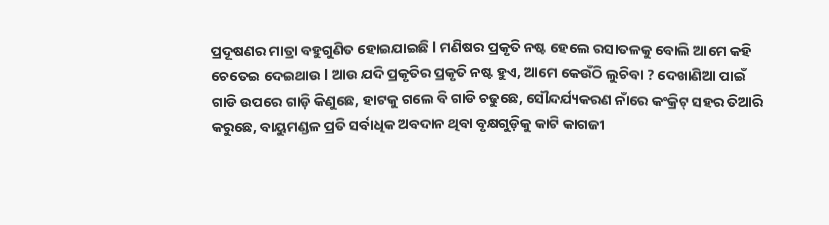ପ୍ରଦୂଷଣର ମାତ୍ରା ବହୁଗୁଣିତ ହୋଇଯାଇଛି l ମଣିଷର ପ୍ରକୃତି ନଷ୍ଟ ହେଲେ ରସାତଳକୁ ବୋଲି ଆମେ କହି ଚେତେଇ ଦେଇଥାଉ l ଆଉ ଯଦି ପ୍ରକୃତିର ପ୍ରକୃତି ନଷ୍ଟ ହୁଏ, ଆମେ କେଉଁଠି ଲୁଚିବା ? ଦେଖାଣିଆ ପାଇଁ ଗାଡି ଉପରେ ଗାଡ଼ି କିଣୁଛେ, ହାଟକୁ ଗଲେ ବି ଗାଡି ଚଢୁଛେ, ସୌନ୍ଦର୍ଯ୍ୟକରଣ ନାଁରେ କଂକ୍ରିଟ୍ ସହର ତିଆରି କରୁଛେ, ବାୟୁମଣ୍ଡଳ ପ୍ରତି ସର୍ବାଧିକ ଅବଦାନ ଥିବା ବୃକ୍ଷଗୁଡ଼ିକୁ କାଟି କାଗଜୀ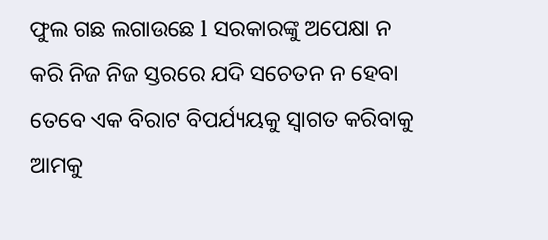ଫୁଲ ଗଛ ଲଗାଉଛେ l ସରକାରଙ୍କୁ ଅପେକ୍ଷା ନ କରି ନିଜ ନିଜ ସ୍ତରରେ ଯଦି ସଚେତନ ନ ହେବା ତେବେ ଏକ ବିରାଟ ବିପର୍ଯ୍ୟୟକୁ ସ୍ୱାଗତ କରିବାକୁ ଆମକୁ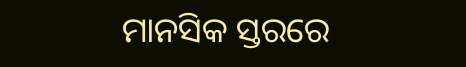ମାନସିକ ସ୍ତରରେ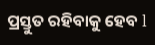ପ୍ରସ୍ତୁତ ରହିବାକୁ ହେବ l